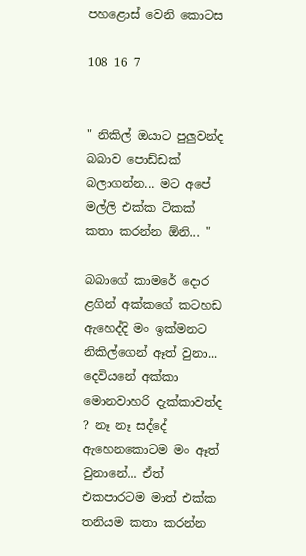පහළොස් වෙනි කොටස

108 16 7


" නිකිල් ඔයාට පුලුවන්ද බබාව පොඩ්ඩක් බලාගන්න... මට අපේ මල්ලි එක්ක ටිකක් කතා කරන්න ඕනි... "

බබාගේ කාමරේ දොර ළගින් අක්කගේ කටහඩ ඇහෙද්දි මං ඉක්මනට නිකිල්ගෙන් ඈත් වුනා... දෙවියනේ අක්කා මොනවාහරි දැක්කාවත්ද ? නෑ නෑ සද්දේ ඇහෙනකොටම මං ඈත් වුනානේ... ඒත් එකපාරටම මාත් එක්ක තනියම කතා කරන්න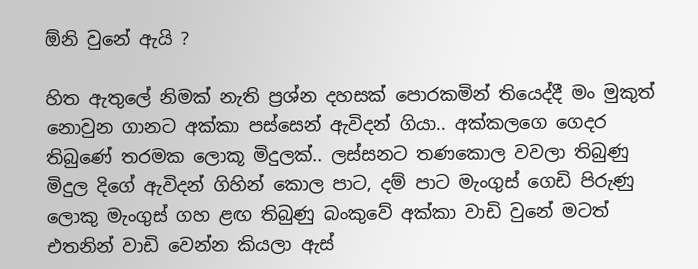ඕනි වුනේ ඇයි ?

හිත ඇතුලේ නිමක් නැති ප්‍රශ්න දහසක් පොරකමින් තියෙද්දී මං මුකුත් නොවුන ගානට අක්කා පස්සෙන් ඇවිදන් ගියා.. අක්කලගෙ ගෙදර තිබුණේ තරමක ලොකූ මිදුලක්.. ලස්සනට තණකොල වවලා තිබුණු මිදුල දිගේ ඇවිදන් ගිහින් කොල පාට, දම් පාට මැංගුස් ගෙඩි පිරුණු ලොකු මැංගුස් ගහ ළඟ තිබුණු බංකුවේ අක්කා වාඩි වුනේ මටත් එතනින් වාඩි වෙන්න කියලා ඇස්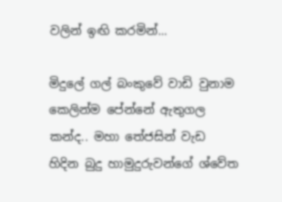වලින් ඉඟි කරමින්...

මිදුලේ ගල් බංකුවේ වාඩි වුනාම කෙලින්ම පේන්නේ ඇතුගල කන්ද.. මහා තේජසින් වැඩ හිදින බුදු හාමුදුරුවන්ගේ ශ්වේත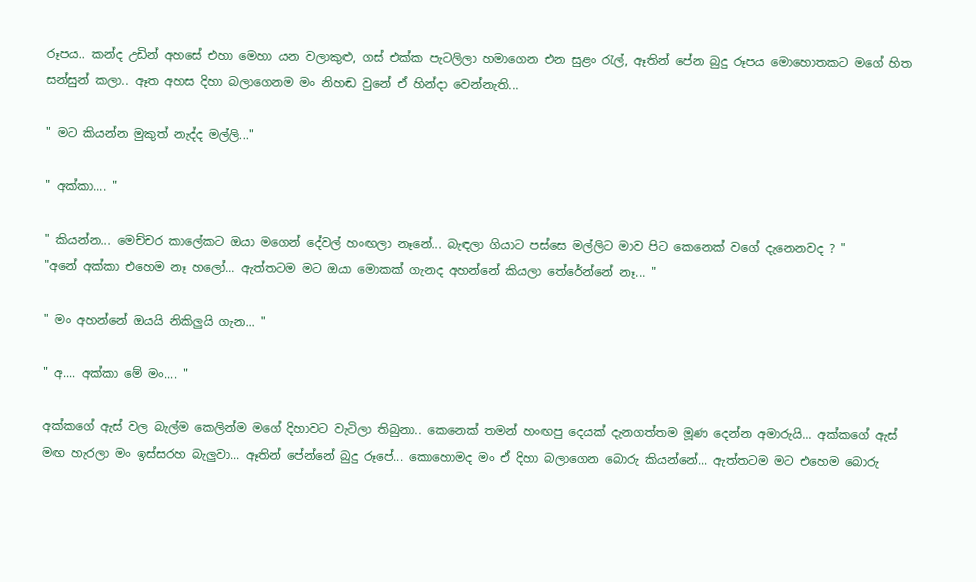රූපය.. කන්ද උඩින් අහසේ එහා මෙහා යන වලාකුළු, ගස් එක්ක පැටලිලා හමාගෙන එන සුළං රැල්, ඈතින් පේන බුදු රූපය මොහොතකට මගේ හිත සන්සුන් කලා.. ඈත අහස දිහා බලාගෙනම මං නිහඬ වුනේ ඒ හින්දා වෙන්නැති...

" මට කියන්න මුකුත් නැද්ද මල්ලි..."

" අක්කා.... "

" කියන්න... මෙච්චර කාලේකට ඔයා මගෙන් දේවල් හංඟලා නෑනේ... බැඳලා ගියාට පස්සෙ මල්ලිට මාව පිට කෙනෙක් වගේ දැනෙනවද ? "
"අනේ අක්කා එහෙම නෑ හලෝ... ඇත්තටම මට ඔයා මොකක් ගැනද අහන්නේ කියලා තේරේන්නේ නෑ... "

" මං අහන්නේ ඔයයි නිකිලුයි ගැන... "

" අ.... අක්කා මේ මං.... "

අක්කගේ ඇස් වල බැල්ම කෙලින්ම මගේ දිහාවට වැටිලා තිබුනා.. කෙනෙක් තමන් හංඟපු දෙයක් දැනගත්තම මූණ දෙන්න අමාරුයි... අක්කගේ ඇස් මඟ හැරලා මං ඉස්සරහ බැලුවා... ඈතින් පේන්නේ බුදු රූපේ... කොහොමද මං ඒ දිහා බලාගෙන බොරු කියන්නේ... ඇත්තටම මට එහෙම බොරු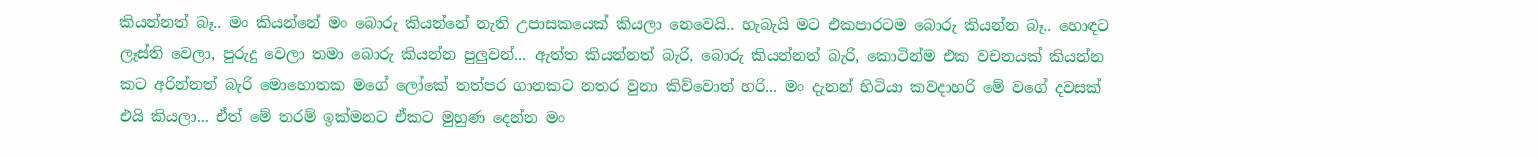කියන්නත් බෑ.. මං කියන්නේ මං බොරු කියන්නේ නැති උපාසකයෙක් කියලා නෙවෙයි.. හැබැයි මට එකපාරටම බොරු කියන්න බෑ.. හොඳට ලෑස්ති වෙලා, පුරුදු වෙලා තමා බොරු කියන්න පුලුවන්... ඇත්ත කියන්නත් බැරි, බොරු කියන්නත් බැරි, කොටින්ම එක වචනයක් කියන්න කට අරින්නත් බැරි මොහොතක මගේ ලෝකේ තත්පර ගානකට නතර වුනා කිව්වොත් හරි... මං දැනන් හිටියා කවදාහරි මේ වගේ දවසක් එයි කියලා... ඒත් මේ තරම් ඉක්මනට ඒකට මුහුණ දෙන්න මං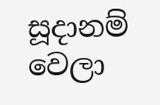සූදානම් වෙලා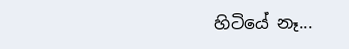හිටියේ නෑ...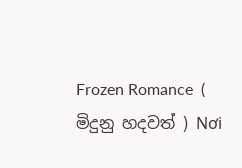Frozen Romance  ( මිදුනු හදවත් ) Nơi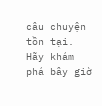câu chuyện tồn tại. Hãy khám phá bây giờ